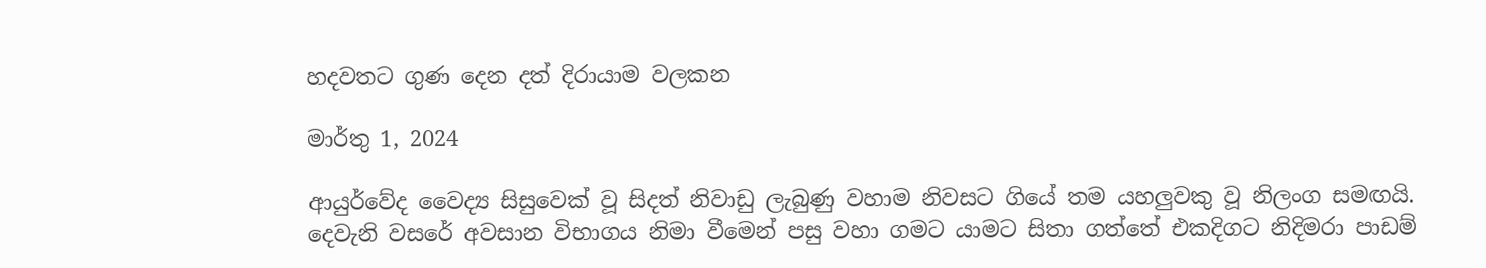හදවතට ගුණ දෙන දත් දිරායාම වලකන

මාර්තු 1, 2024

ආයුර්වේද වෛද්‍ය සිසුවෙක් වූ සිදත් නිවාඩු ලැබුණු වහාම නිවසට ගියේ තම යහලුවකු වූ නිලංග සමඟයි. දෙවැනි වසරේ අවසාන විභාගය නිමා වීමෙන් පසු වහා ගමට යාමට සිතා ගත්තේ එකදිගට නිදිමරා පාඩම්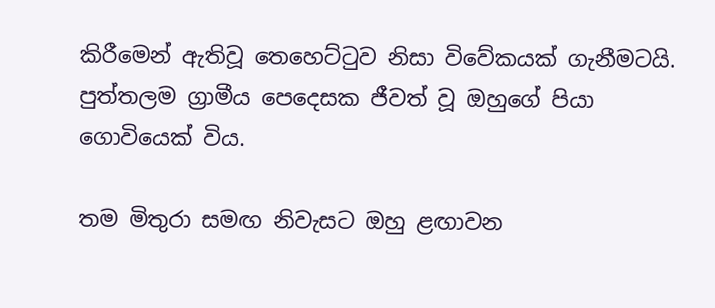කිරීමෙන් ඇතිවූ තෙහෙට්ටුව නිසා විවේකයක් ගැනීමටයි. පුත්තලම ග්‍රාමීය පෙදෙසක ජීවත් වූ ඔහුගේ පියා ගොවියෙක් විය.

තම මිතුරා සමඟ නිවැසට ඔහු ළඟාවන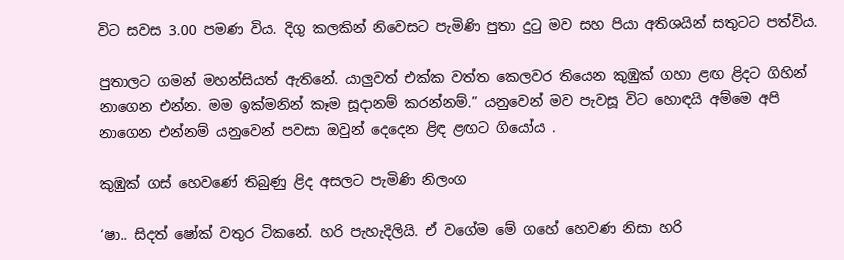විට සවස 3.00 පමණ විය. දිගු කලකින් නිවෙසට පැමිණි පුතා දුටු මව සහ පියා අතිශයින් සතුටට පත්විය.

පුතාලට ගමන් මහන්සියත් ඇතිනේ. යාලුවත් එක්ක වත්ත කෙලවර තියෙන කුඹුක් ගහා ළඟ ළිදට ගිහින් නාගෙන එන්න. මම ඉක්මනින් කෑම සූදානම් කරන්නම්.” යනුවෙන් මව පැවසූ විට හොඳයි අම්මෙ අපි නාගෙන එන්නම් යනුවෙන් පවසා ඔවුන් දෙදෙන ළිඳ ළඟට ගියෝය .

කුඹුක් ගස් හෙවණේ තිබුණු ළිද අසලට පැමිණි නිලංග

‘ෂා.. සිදත් ෂෝක් වතුර ටිකනේ. හරි පැහැදිලියි. ඒ වගේම මේ ගහේ හෙවණ නිසා හරි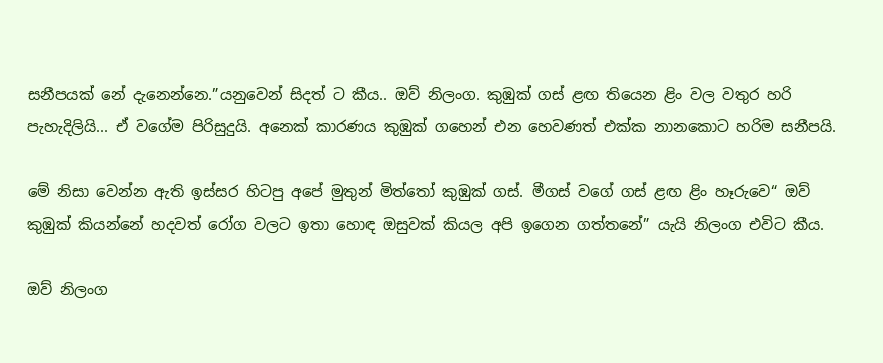සනීපයක් නේ දැනෙන්නෙ.”යනුවෙන් සිදත් ට කීය.. ඔව් නිලංග. කුඹුක් ගස් ළඟ තියෙන ළිං වල වතුර හරි පැහැදිලියි... ඒ වගේම පිරිසුදුයි. අනෙක් කාරණය කුඹුක් ගහෙන් එන හෙවණත් එක්ක නානකොට හරිම සනීපයි.

මේ නිසා වෙන්න ඇති ඉස්සර හිටපු අපේ මුතුන් මිත්තෝ කුඹුක් ගස්. මීගස් වගේ ගස් ළඟ ළිං හෑරුවෙ“ ඔව් කුඹුක් කියන්නේ හදවත් රෝග වලට ඉතා හොඳ ඔසුවක් කියල අපි ඉගෙන ගත්තනේ” යැයි නිලංග එවිට කීය.

ඔව් නිලංග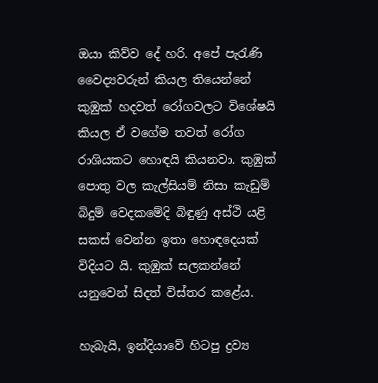ඔයා කිව්ව දේ හරි. අපේ පැරැණි වෛද්‍යවරුන් කියල තියෙන්නේ කුඹුක් හදවත් රෝගවලට විශේෂයි කියල ඒ වගේම තවත් රෝග රාශියකට හොඳයි කියනවා. කුඹුක් පොතු වල කැල්සියම් නිසා කැඩුම් බිදුම් වෙදකමේදි බිඳුණු අස්ථි යළි සකස් වෙන්න ඉතා හොඳදෙයක් විදියට යි. කුඹුක් සලකන්නේ යනුවෙන් සිදත් විස්තර කළේය.

හැබැයි, ඉන්දියාවේ හිටපු ද්‍රව්‍ය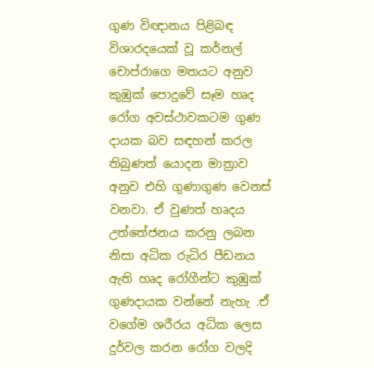ගුණ විඥානය පිළිබඳ විශාරදයෙක් වූ කර්නල් චොප්රාගෙ මතයට අනුව කුඹුක් පොදුවේ සෑම හෘද රෝග අවස්ථාවකටම ගුණ දායක බව සඳහන් කරල තිබුණත් යොදන මාත්‍රාව අනුව එහි ගුණාගුණ වෙනස් වනවා. ඒ වුණත් හෘදය උත්තේජනය කරනු ලබන නිසා අධික රුධිර පීඩනය ඇති හෘද රෝගීන්ට කුඹුක් ගුණදායක වන්නේ නැහැ .ඒ වගේම ශරීරය අධික ලෙස දුර්වල කරන රෝග වලදි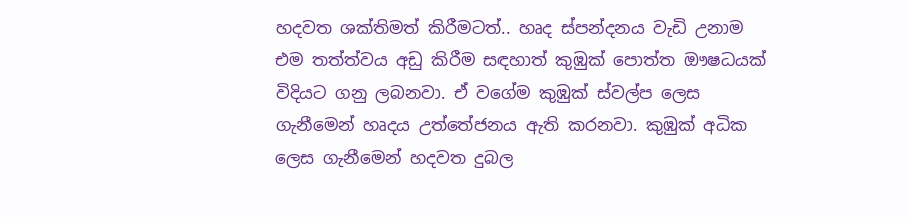හදවත ශක්තිමත් කිරීමටත්.. හෘද ස්පන්දනය වැඩි උනාම එම තත්ත්වය අඩු කිරීම සඳහාත් කුඹුක් පොත්ත ඖෂධයක් විදියට ගනු ලබනවා. ඒ වගේම කුඹුක් ස්වල්ප ලෙස ගැනීමෙන් හෘදය උත්තේජනය ඇති කරනවා. කුඹුක් අධික ලෙස ගැනීමෙන් හදවත දුබල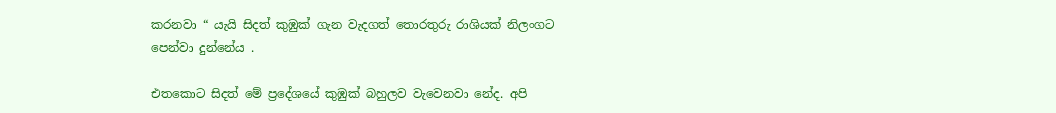කරනවා “ යැයි සිදත් කුඹුක් ගැන වැදගත් තොරතුරු රාශියක් නිලංගට පෙන්වා දුන්නේය .

එතකොට සිදත් මේ ප්‍රදේශයේ කුඹුක් බහුලව වැවෙනවා නේද. අපි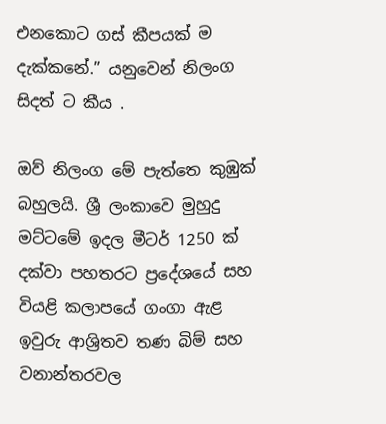එනකොට ගස් කීපයක් ම දැක්කනේ.” යනුවෙන් නිලංග සිදත් ට කීය .

ඔව් නිලංග මේ පැත්තෙ කුඹුක් බහුලයි. ශ්‍රී ලංකාවෙ මුහුදු මට්ටමේ ඉදල මීටර් 1250 ක් දක්වා පහතරට ප්‍රදේශයේ සහ වියළි කලාපයේ ගංගා ඇළ ඉවුරු ආශ්‍රිතව තණ බිම් සහ වනාන්තරවල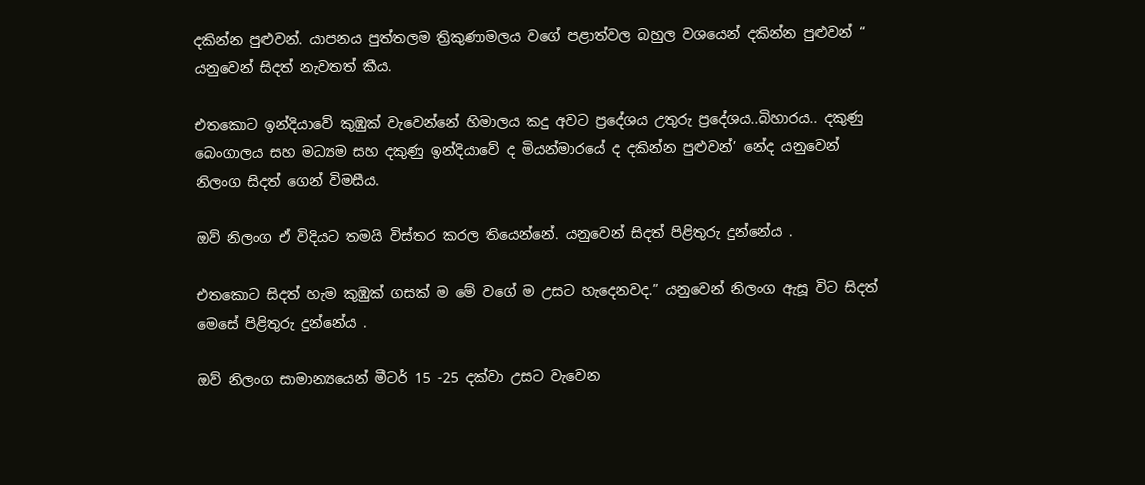දකින්න පුළුවන්. යාපනය පුත්තලම ත්‍රිකුණාමලය වගේ පළාත්වල බහුල වශයෙන් දකින්න පුළුවන් “ යනුවෙන් සිදත් නැවතත් කීය.

එතකොට ඉන්දියාවේ කුඹුක් වැවෙන්නේ හිමාලය කදු අවට ප්‍රදේශය උතුරු ප්‍රදේශය..බිහාරය.. දකුණු බෙංගාලය සහ මධ්‍යම සහ දකුණු ඉන්දියාවේ ද මියන්මාරයේ ද දකින්න පුළුවන්’ නේද යනුවෙන් නිලංග සිදත් ගෙන් විමසීය.

ඔව් නිලංග ඒ විදියට තමයි විස්තර කරල තියෙන්නේ. යනුවෙන් සිදත් පිළිතුරු දුන්නේය .

එතකොට සිදත් හැම කුඹුක් ගසක් ම මේ වගේ ම උසට හැදෙනවද.” යනුවෙන් නිලංග ඇසූ විට සිදත් මෙසේ පිළිතුරු දුන්නේය .

ඔව් නිලංග සාමාන්‍යයෙන් මීටර් 15 -25 දක්වා උසට වැවෙන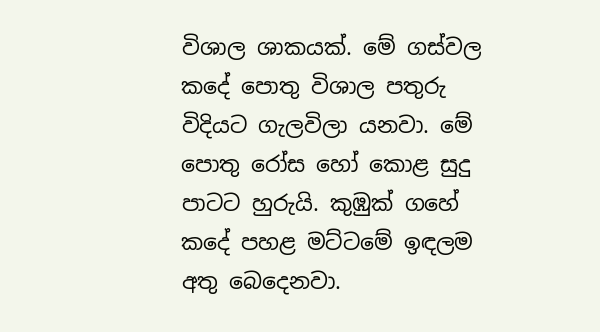විශාල ශාකයක්. මේ ගස්වල කදේ පොතු විශාල පතුරු විදියට ගැලවිලා යනවා. මේ පොතු රෝස හෝ කොළ සුදු පාටට හුරුයි. කුඹුක් ගහේ කදේ පහළ මට්ටමේ ඉඳලම අතු බෙදෙනවා.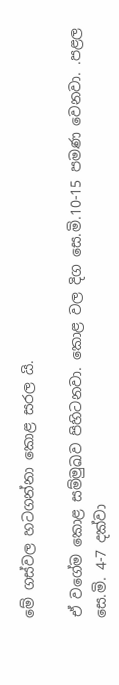මේ ගස්වල හටගන්නා කොළ සරල යි.

ඒ වගේම කොළ සම්මුඛව පිහිටනවා. කොළ වල දිග සෙ.මි.10-15 පමණ වෙනවා. .පළල සෙ.මි. 4-7 දක්වා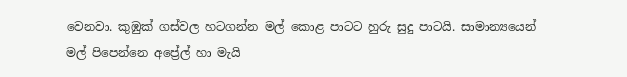වෙනවා. කුඹුක් ගස්වල හටගන්න මල් කොළ පාටට හුරු සුදු පාටයි. සාමාන්‍යයෙන් මල් පිපෙන්නෙ අප්‍රේල් හා මැයි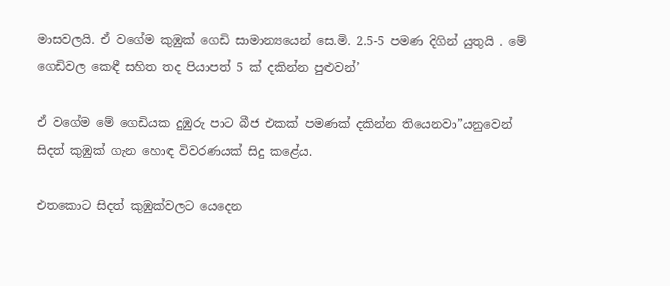මාසවලයි. ඒ වගේම කුඹුක් ගෙඩි සාමාන්‍යයෙන් සෙ.මි. 2.5-5 පමණ දිගින් යුතුයි . මේ ගෙඩිවල කෙඳී සහිත තද පියාපත් 5 ක් දකින්න පුළුවන්’

ඒ වගේම මේ ගෙඩියක දුඹුරු පාට බීජ එකක් පමණක් දකින්න තියෙනවා”යනුවෙන් සිදත් කුඹුක් ගැන හොඳ විවරණයක් සිදු කළේය.

එතකොට සිදත් කුඹුක්වලට යෙදෙන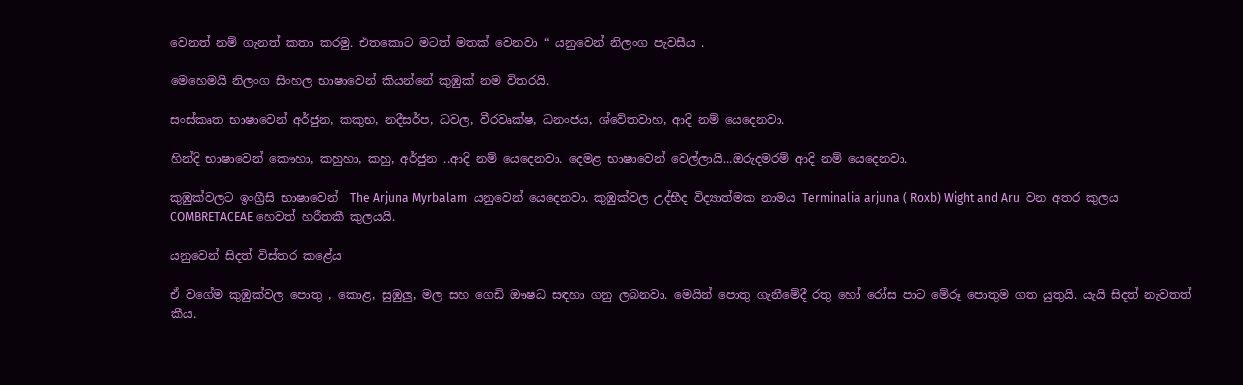වෙනත් නම් ගැනත් කතා කරමු. එතකොට මටත් මතක් වෙනවා “ යනුවෙන් නිලංග පැවසීය .

මෙහෙමයි නිලංග සිංහල භාෂාවෙන් කියන්නේ කුඹුක් නම විතරයි.

සංස්කෘත භාෂාවෙන් අර්ජුන, කකුභ, නදීසර්ප, ධවල, වීරවෘක්ෂ, ධනංජය, ශ්වේතවාහ, ආදි නම් යෙදෙනවා.

හින්දි භාෂාවෙන් කෞහා, කහුහා, කහු, අර්ජුන ..ආදි නම් යෙදෙනවා. දෙමළ භාෂාවෙන් වෙල්ලායි...ඔරුදමරම් ආදි නම් යෙදෙනවා.

කුඹුක්වලට ඉංග්‍රීසි භාෂාවෙන්  The Arjuna Myrbalam  යනුවෙන් යෙදෙනවා. කුඹුක්වල උද්භීද විද්‍යාත්මක නාමය Terminalia arjuna ( Roxb) Wight and Aru  වන අතර කුලය COMBRETACEAE හෙවත් හරීතකී කුලයයි.

යනුවෙන් සිදත් විස්තර කළේය

ඒ වගේම කුඹුක්වල පොතු , කොළ, සුඹුලු, මල සහ ගෙඩි ඖෂධ සඳහා ගනු ලබනවා. මෙයින් පොතු ගැනීමේදී රතු හෝ රෝස පාට මේරූ පොතුම ගත යුතුයි. යැයි සිදත් නැවතත් කීය.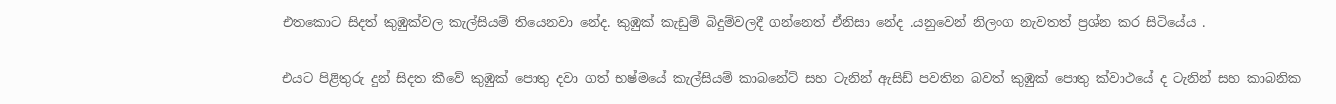එතකොට සිදත් කුඹුක්වල කැල්සියම් තියෙනවා නේද. කුඹුක් කැඩුම් බිදුම්වලදී ගන්නෙත් ඒනිසා නේද .යනුවෙන් නිලංග නැවතත් ප්‍රශ්න කර සිටියේය .

එයට පිළිතුරු දුන් සිදත කීවේ කුඹුක් පොතු දවා ගත් භෂ්මයේ කැල්සියම් කාබනේට් සහ ටැනින් ඇසිඩ් පවතින බවත් කුඹුක් පොතු ක්වාථයේ ද ටැනින් සහ කාබනික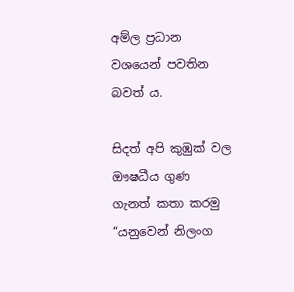අම්ල ප්‍රධාන වශයෙන් පවතින බවත් ය.

සිදත් අපි කුඹුක් වල ඖෂධීය ගුණ ගැනත් කතා කරමු “යනුවෙන් නිලංග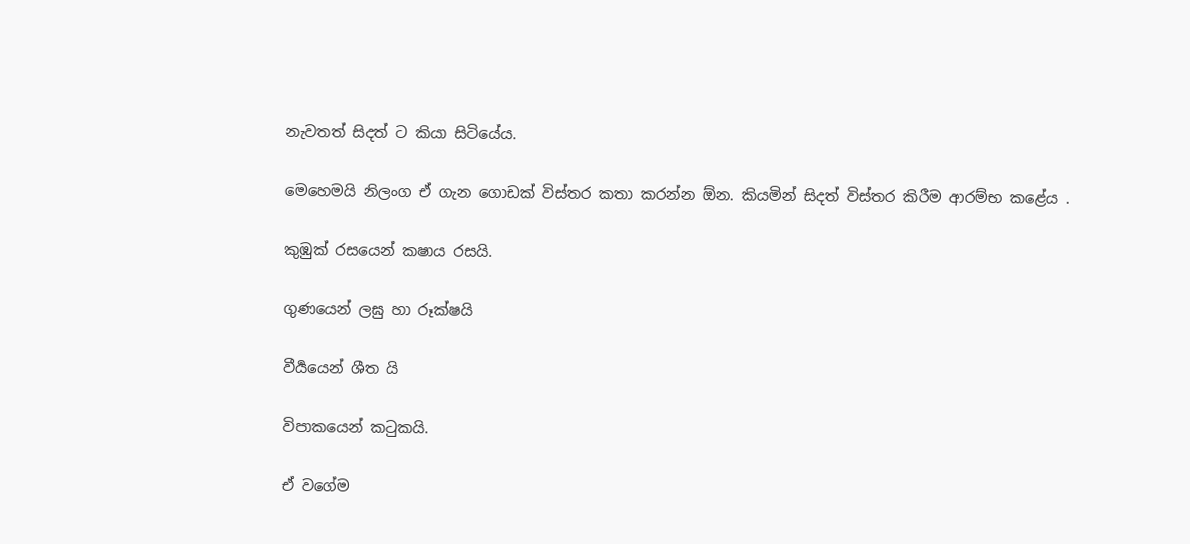නැවතත් සිදත් ට කියා සිටියේය.

මෙහෙමයි නිලංග ඒ ගැන ගොඩක් විස්තර කතා කරන්න ඕන. කියමින් සිදත් විස්තර කිරීම ආරම්භ කළේය .

කුඹුක් රසයෙන් කෂාය රසයි.

ගුණයෙන් ලඝු හා රූක්ෂයි

වීර්‍යයෙන් ශීත යි

විපාකයෙන් කටුකයි.

ඒ වගේම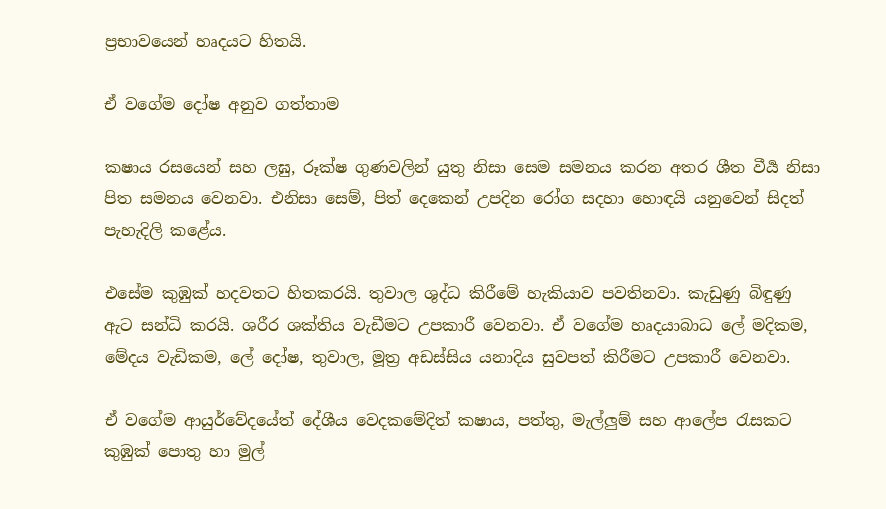ප්‍රභාවයෙන් හෘදයට හිතයි.

ඒ වගේම දෝෂ අනුව ගත්තාම

කෂාය රසයෙන් සහ ලඝු, රූක්ෂ ගුණවලින් යුතු නිසා සෙම සමනය කරන අතර ශීත වීර්‍ය නිසා පිත සමනය වෙනවා. එනිසා සෙම්, පිත් දෙකෙන් උපදින රෝග සදහා හොඳයි යනුවෙන් සිදත් පැහැදිලි කළේය.

එසේම කුඹුක් හදවතට හිතකරයි. තුවාල ශුද්ධ කිරීමේ හැකියාව පවතිනවා. කැඩුණු බිඳුණු ඇට සන්ධි කරයි. ශරීර ශක්තිය වැඩීමට උපකාරී වෙනවා. ඒ වගේම හෘදයාබාධ ලේ මදිකම, මේදය වැඩිකම, ලේ දෝෂ, තුවාල, මූත්‍ර අඩස්සිය යනාදිය සුවපත් කිරීමට උපකාරී වෙනවා.

ඒ වගේම ආයුර්වේදයේත් දේශීය වෙදකමේදිත් කෂාය, පත්තු, මැල්ලුම් සහ ආලේප රැසකට කුඹුක් පොතු හා මුල්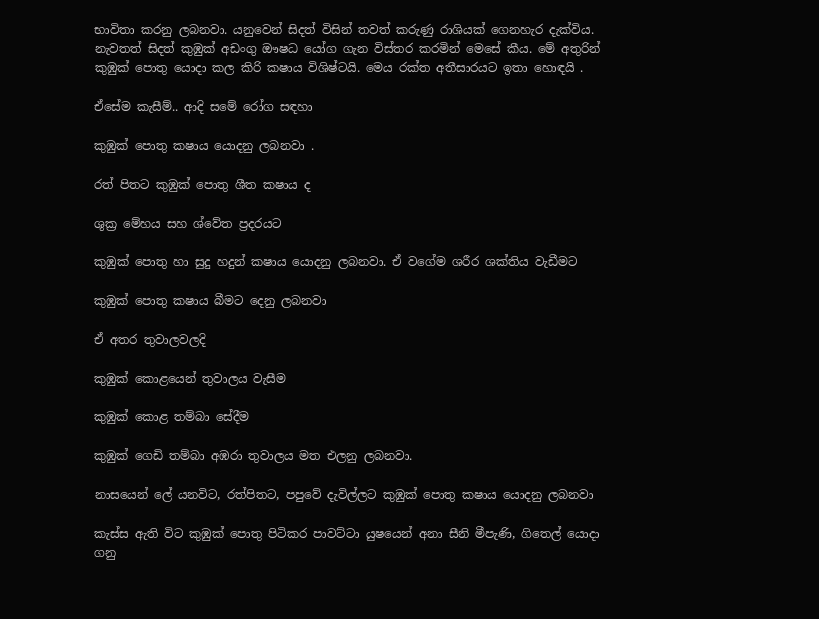භාවිතා කරනු ලබනවා. යනුවෙන් සිදත් විසින් තවත් කරුණු රාශියක් ගෙනහැර දැක්විය. නැවතත් සිදත් කුඹුක් අඩංගු ඖෂධ යෝග ගැන විස්තර කරමින් මෙසේ කීය. මේ අතුරින් කුඹුක් පොතු යොදා කල කිරි කෂාය විශිෂ්ටයි. මෙය රක්ත අතීසාරයට ඉතා හොඳයි .

ඒසේම කැසීම්.. ආදි සමේ රෝග සඳහා

කුඹුක් පොතු කෂාය යොදනු ලබනවා .

රත් පිතට කුඹුක් පොතු ශීත කෂාය ද

ශුක්‍ර මේහය සහ ශ්වේත ප්‍රදරයට

කුඹුක් පොතු හා සුදු හදුන් කෂාය යොදනු ලබනවා. ඒ වගේම ශරීර ශක්තිය වැඩීමට

කුඹුක් පොතු කෂාය බීමට දෙනු ලබනවා

ඒ අතර තුවාලවලදි

කුඹුක් කොළයෙන් තුවාලය වැසීම

කුඹුක් කොළ තම්බා සේදීම

කුඹුක් ගෙඩි තම්බා අඹරා තුවාලය මත එලනු ලබනවා.

නාසයෙන් ලේ යනවිට, රත්පිතට, පපුවේ දැවිල්ලට කුඹුක් පොතු කෂාය යොදනු ලබනවා

කැස්ස ඇති විට කුඹුක් පොතු පිටිකර පාවට්ටා යුෂයෙන් අනා සීනි මීපැණි, ගිතෙල් යොදා ගනු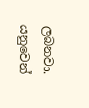ලබනවා. යනුවෙන්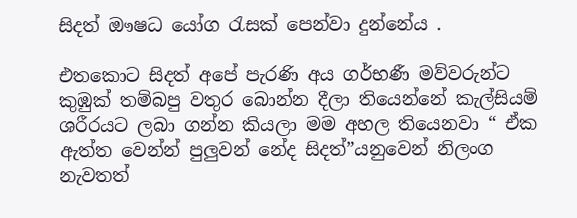සිදත් ඖෂධ යෝග රැසක් පෙන්වා දුන්නේය .

එතකොට සිදත් අපේ පැරණි අය ගර්භණී මව්වරුන්ට කුඹුක් තම්බපු වතුර බොන්න දීලා තියෙන්නේ කැල්සියම් ශරීරයට ලබා ගන්න කියලා මම අහල තියෙනවා “ ඒක ඇත්ත වෙන්න් පුලුවන් නේද සිදත්”යනුවෙන් නිලංග නැවතත්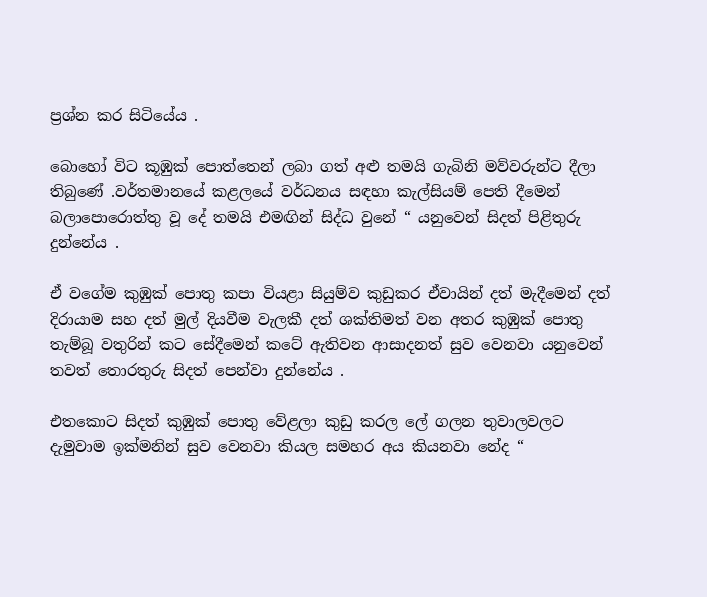ප්‍රශ්න කර සිටියේය .

බොහෝ විට කූඹුක් පොත්තෙන් ලබා ගත් අළු තමයි ගැබිනි මව්වරුන්ට දීලා තිබුණේ .වර්තමානයේ කළලයේ වර්ධනය සඳහා කැල්සියම් පෙති දීමෙන් බලාපොරොත්තු වූ දේ තමයි එමඟින් සිද්ධ වුනේ “ යනුවෙන් සිදත් පිළිතුරු දුන්නේය .

ඒ වගේම කුඹුක් පොතු කපා වියළා සියුම්ව කුඩුකර ඒවායින් දත් මැදීමෙන් දත් දිරායාම සහ දත් මුල් දියවීම වැලකී දත් ශක්තිමත් වන අතර කුඹුක් පොතු තැම්බූ වතුරින් කට සේදීමෙන් කටේ ඇතිවන ආසාදනත් සුව වෙනවා යනුවෙන් තවත් තොරතුරු සිදත් පෙන්වා දුන්නේය .

එතකොට සිදත් කුඹුක් පොතු වේළලා කුඩු කරල ලේ ගලන තුවාලවලට දැමුවාම ඉක්මනින් සුව වෙනවා කියල සමහර අය කියනවා නේද “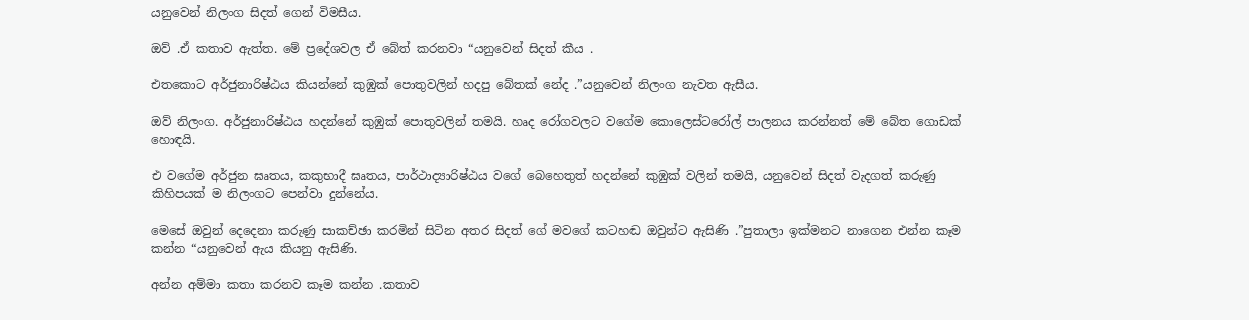යනුවෙන් නිලංග සිදත් ගෙන් විමසීය.

ඔව් .ඒ කතාව ඇත්ත. මේ ප්‍රදේශවල ඒ බේත් කරනවා “යනුවෙන් සිදත් කීය .

එතකොට අර්ජුනාරිෂ්ඨය කියන්නේ කුඹුක් පොතුවලින් හදපු බේතක් නේද .”යනුවෙන් නිලංග නැවත ඇසීය.

ඔව් නිලංග. අර්ජුනාරිෂ්ඨය හදන්නේ කුඹුක් පොතුවලින් තමයි. හෘද රෝගවලට වගේම කොලෙස්ටරෝල් පාලනය කරන්නත් මේ බේත ගොඩක් හොඳයි.

එ වගේම අර්ජුන ඝෘතය, කකුභාදී ඝෘතය, පාර්ථාද්‍යාරිෂ්ඨය වගේ බෙහෙතුත් හදන්නේ කුඹුක් වලින් තමයි, යනුවෙන් සිදත් වැදගත් කරුණු කිහිපයක් ම නිලංගට පෙන්වා දුන්නේය.

මෙසේ ඔවුන් දෙදෙනා කරුණු සාකච්ඡා කරමින් සිටින අතර සිදත් ගේ මවගේ කටහඬ ඔවුන්ට ඇසිණි .”පුතාලා ඉක්මනට නාගෙන එන්න කෑම කන්න “යනුවෙන් ඇය කියනු ඇසිණි.

අන්න අම්මා කතා කරනව කෑම කන්න .කතාව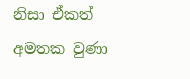නිසා ඒකත් අමතක වුණා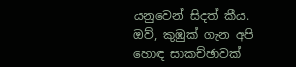යනුවෙන් සිදත් කීය. ඔව්, කුඹුක් ගැන අපි හොඳ සාකච්ඡාවක්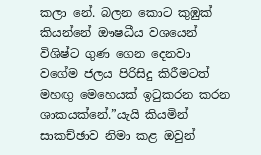කලා නේ. බලන කොට කුඹුක් කියන්නේ ඖෂධීය වශයෙන් විශිෂ්ට ගුණ ගෙන දෙනවා වගේම ජලය පිරිසිදු කිරීමටත් මහඟු මෙහෙයක් ඉටුකරන කරන ශාකයක්නේ.”යැයි කියමින් සාකච්ඡාව නිමා කළ ඔවුන්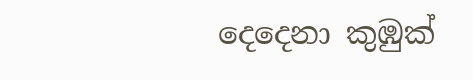දෙදෙනා කුඹුක්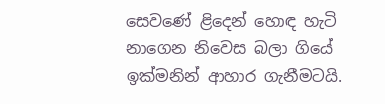සෙවණේ ළිදෙන් හොඳ හැටි නාගෙන නිවෙස බලා ගියේ ඉක්මනින් ආහාර ගැනීමටයි.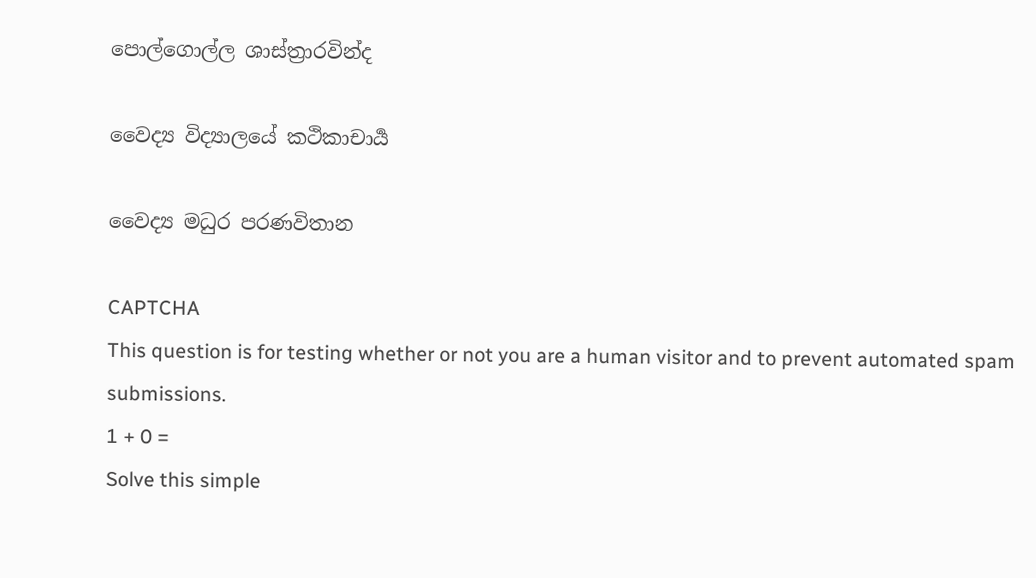පොල්ගොල්ල ශාස්ත්‍රාරවින්ද

වෛද්‍ය විද්‍යාලයේ කථිකාචාර්‍ය

වෛද්‍ය මධුර පරණවිතාන

CAPTCHA
This question is for testing whether or not you are a human visitor and to prevent automated spam submissions.
1 + 0 =
Solve this simple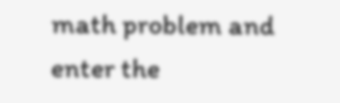math problem and enter the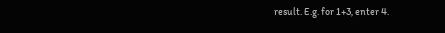result. E.g. for 1+3, enter 4.